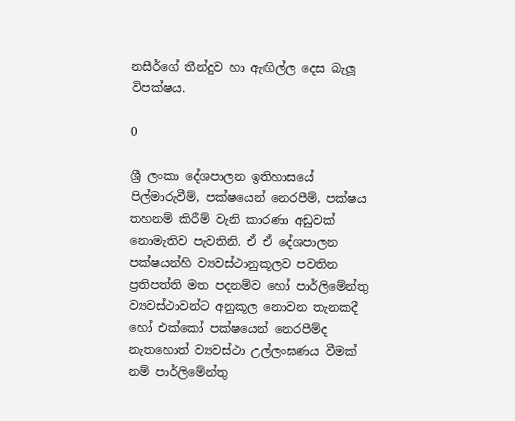නසීර්ගේ තීන්දුව හා ඇඟිල්ල දෙස බැලූ විපක්ෂය.

0

ශ්‍රී ලංකා දේශපාලන ඉතිහාසයේ පිල්මාරුවීම්, පක්ෂයෙන් නෙරපීම්, පක්ෂය තහනම් කිරීම් වැනි කාරණා අඩුවක් නොමැතිව පැවතිනි. ඒ ඒ දේශපාලන පක්ෂයන්හි ව්‍යවස්ථානුකූලව පවතින ප්‍රතිපත්ති මත පදනම්ව හෝ පාර්ලිමේන්තු ව්‍යවස්ථාවන්ට අනුකූල නොවන තැනකදී හෝ එක්කෝ පක්ෂයෙන් නෙරපීම්ද නැතහොත් ව්‍යවස්ථා උල්ලංඝණය වීමක් නම් පාර්ලිමේන්තු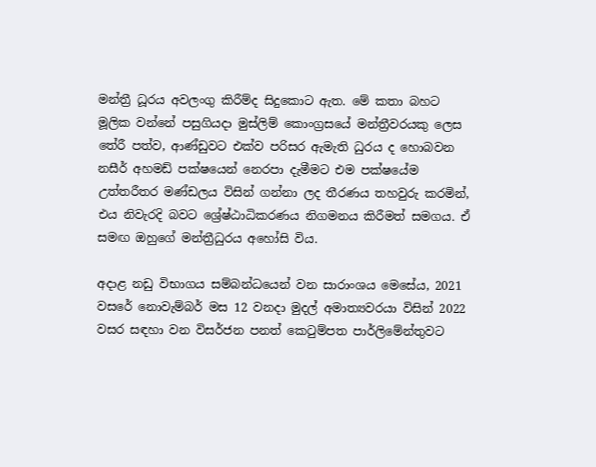මන්ත්‍රී ධූරය අවලංගු කිරීම්ද සිදුකොට ඇත. මේ කතා බහට මූලික වන්නේ පසුගියදා මුස්ලිම් කොංග්‍රසයේ මන්ත්‍රීවරයකු ලෙස තේරී පත්ව, ආණ්ඩුවට එක්ව පරිසර ඇමැති ධුරය ද හොබවන නසීර් අහමඩ් පක්ෂයෙන් නෙරපා දැමීමට එම පක්ෂයේම උත්තරීතර මණ්ඩලය විසින් ගන්නා ලද තීරණය තහවුරු කරමින්, එය නිවැරදි බවට ශ්‍රේෂ්ඨාධිකරණය නිගමනය කිරීමත් සමගය. ඒ සමඟ ඔහුගේ මන්ත්‍රීධුරය අහෝසි විය.

අදාළ නඩු විභාගය සම්බන්ධයෙන් වන සාරාංශය මෙසේය, 2021 වසරේ නොවැම්බර් මස 12 වනදා මුදල් අමාත්‍යවරයා විසින් 2022 වසර සඳහා වන විසර්ජන පනත් කෙටුම්පත පාර්ලිමේන්තුවට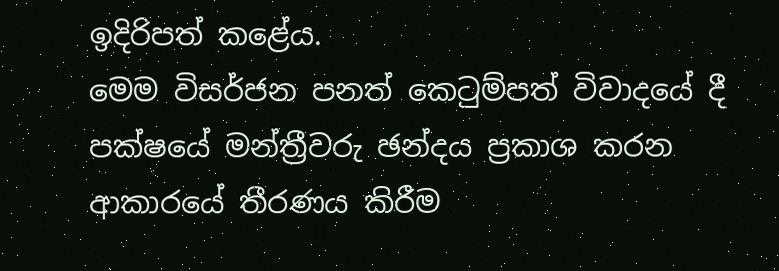ඉදිරිපත් කළේය.
මෙම විසර්ජන පනත් කෙටුම්පත් විවාදයේ දී පක්ෂයේ මන්ත්‍රීවරු ඡන්දය ප්‍රකාශ කරන ආකාරයේ තීරණය කිරීම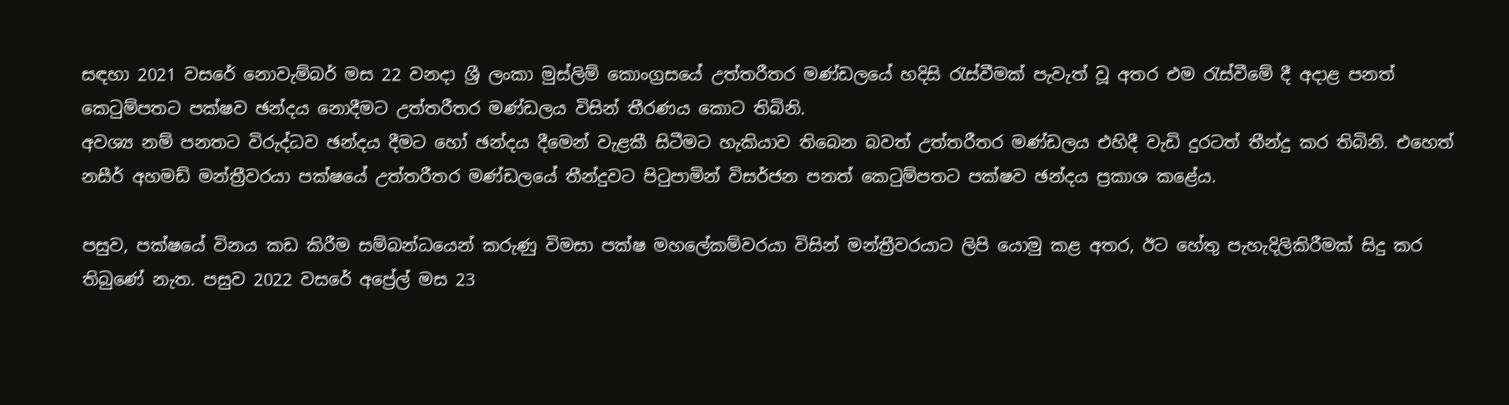සඳහා 2021 වසරේ නොවැම්බර් මස 22 වනදා ශ්‍රී ලංකා මුස්ලිම් කොංග්‍රසයේ උත්තරීතර මණ්ඩලයේ හදිසි රැස්වීමක් පැවැත් වූ අතර එම රැස්වීමේ දී අදාළ පනත් කෙටුම්පතට පක්ෂව ඡන්දය නොදීමට උත්තරීතර මණ්ඩලය විසින් තීරණය කොට තිබිනි.
අවශ්‍ය නම් පනතට විරුද්ධව ඡන්දය දීමට හෝ ඡන්දය දීමෙන් වැළකී සිටීමට හැකියාව තිබෙන බවත් උත්තරීතර මණ්ඩලය එහිදී වැඩි දුරටත් තීන්දු කර තිබිනි. එහෙත් නසීර් අහමඩ් මන්ත්‍රීවරයා පක්ෂයේ උත්තරීතර මණ්ඩලයේ තීන්දුවට පිටුපාමින් විසර්ජන පනත් කෙටුම්පතට පක්ෂව ඡන්දය ප්‍රකාශ කළේය.

පසුව, පක්ෂයේ විනය කඩ කිරීම සම්බන්ධයෙන් කරුණු විමසා පක්ෂ මහලේකම්වරයා විසින් මන්ත්‍රීවරයාට ලිපි යොමු කළ අතර, ඊට හේතු පැහැදිලිකිරීමක් සිදු කර තිබුණේ නැත. පසුව 2022 වසරේ අප්‍රේල් මස 23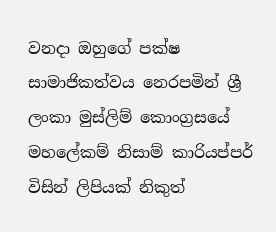වනදා ඔහුගේ පක්ෂ සාමාජිකත්වය නෙරපමින් ශ්‍රී ලංකා මුස්ලිම් කොංග්‍රසයේ මහලේකම් නිසාම් කාරියප්පර් විසින් ලිපියක් නිකුත්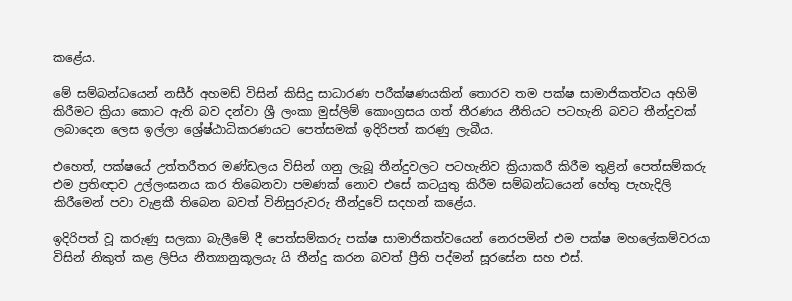කළේය.

මේ සම්බන්ධයෙන් නසීර් අහමඩ් විසින් කිසිදු සාධාරණ පරීක්ෂණයකින් තොරව තම පක්ෂ සාමාජිකත්වය අහිමි කිරීමට ක්‍රියා කොට ඇති බව දන්වා ශ්‍රී ලංකා මුස්ලිම් කොංග්‍රසය ගත් තීරණය නීතියට පටහැනි බවට තීන්දුවක් ලබාදෙන ලෙස ඉල්ලා ශ්‍රේෂ්ඨාධිකරණයට පෙත්සමක් ඉදිරිපත් කරණු ලැබීය.

එහෙත්, පක්ෂයේ උත්තරීතර මණ්ඩලය විසින් ගනු ලැබූ තීන්දුවලට පටහැනිව ක්‍රියාකරී කිරීම තුළින් පෙත්සම්කරු එම ප්‍රතිඥාව උල්ලංඝනය කර තිබෙනවා පමණක් නොව එසේ කටයුතු කිරීම සම්බන්ධයෙන් හේතු පැහැදිලි කිරීමෙන් පවා වැළකී තිබෙන බවත් විනිසුරුවරු තීන්දුවේ සදහන් කළේය.

ඉදිරිපත් වූ කරුණු සලකා බැලීමේ දී පෙත්සම්කරු පක්ෂ සාමාජිකත්වයෙන් නෙරපමින් එම පක්ෂ මහලේකම්වරයා විසින් නිකුත් කළ ලිපිය නීත්‍යානුකූලයැ යි තීන්දු කරන බවත් ප්‍රීති පද්මන් සූරසේන සහ එස්.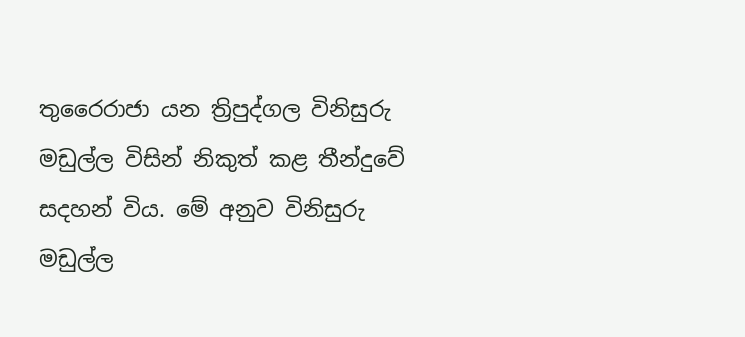තුරෛරාජා යන ත්‍රිපුද්ගල විනිසුරු මඩුල්ල විසින් නිකුත් කළ තීන්දුවේ සදහන් විය. මේ අනුව විනිසුරු මඩුල්ල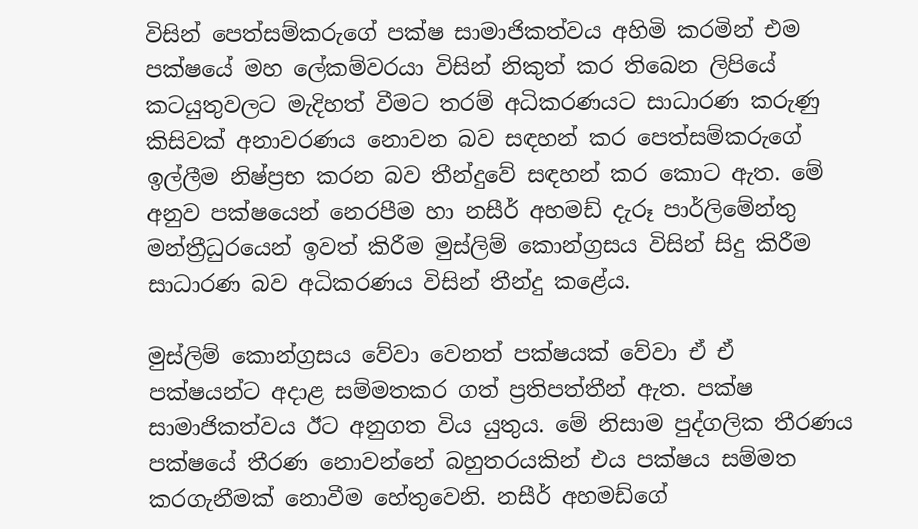විසින් පෙත්සම්කරුගේ පක්ෂ සාමාජිකත්වය අහිමි කරමින් එම පක්ෂයේ මහ ලේකම්වරයා විසින් නිකුත් කර තිබෙන ලිපියේ කටයුතුවලට මැදිහත් වීමට තරම් අධිකරණයට සාධාරණ කරුණු කිසිවක් අනාවරණය නොවන බව සඳහන් කර පෙත්සම්කරුගේ ඉල්ලීම නිෂ්ප්‍රභ කරන බව තීන්දුවේ සඳහන් කර කොට ඇත. මේ අනුව පක්ෂයෙන් නෙරපීම හා නසීර් අහමඩ් දැරූ පාර්ලිමේන්තු මන්ත්‍රීධුරයෙන් ඉවත් කිරීම මුස්ලිම් කොන්ග්‍රසය විසින් සිදු කිරීම සාධාරණ බව අධිකරණය විසින් තීන්දු කළේය.

මුස්ලිම් කොන්ග්‍රසය වේවා වෙනත් පක්ෂයක් වේවා ඒ ඒ පක්ෂයන්ට අදාළ සම්මතකර ගත් ප්‍රතිපත්තීන් ඇත. පක්ෂ සාමාජිකත්වය ඊට අනුගත විය යුතුය. මේ නිසාම පුද්ගලික තීරණය පක්ෂයේ තීරණ නොවන්නේ බහුතරයකින් එය පක්ෂය සම්මත කරගැනීමක් නොවීම හේතුවෙනි. නසීර් අහමඩ්ගේ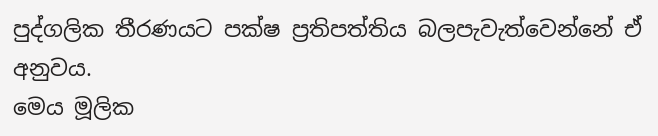පුද්ගලික තීරණයට පක්ෂ ප්‍රතිපත්තිය බලපැවැත්වෙන්නේ ඒ අනුවය.
මෙය මූලික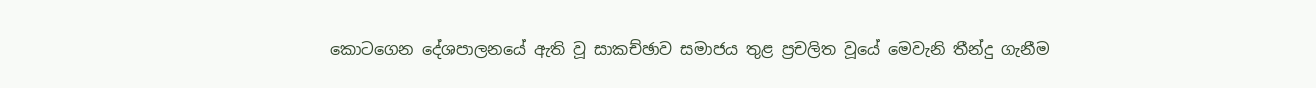කොටගෙන දේශපාලනයේ ඇති වූ සාකච්ඡාව සමාජය තුළ ප්‍රචලිත වූයේ මෙවැනි තීන්දු ගැනීම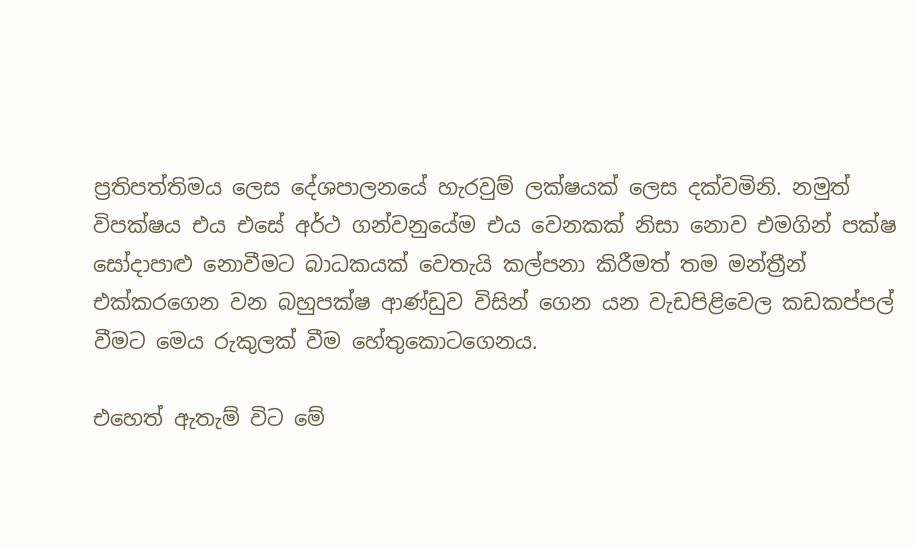ප්‍රතිපත්තිමය ලෙස දේශපාලනයේ හැරවුම් ලක්ෂයක් ලෙස දක්වමිනි. නමුත් විපක්ෂය එය එසේ අර්ථ ගන්වනුයේම එය වෙනකක් නිසා නොව එමගින් පක්ෂ සෝදාපාළු නොවීමට බාධකයක් වෙතැයි කල්පනා කිරීමත් තම මන්ත්‍රීන් එක්කරගෙන වන බහුපක්ෂ ආණ්ඩුව විසින් ගෙන යන වැඩපිළිවෙල කඩකප්පල් වීමට මෙය රුකුලක් වීම හේතුකොටගෙනය.

එහෙත් ඇතැම් විට මේ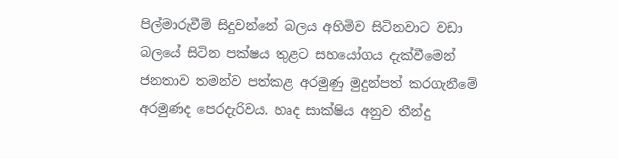පිල්මාරුවීම් සිදුවන්නේ බලය අහිමිව සිටිනවාට වඩා බලයේ සිටින පක්ෂය තුළට සහයෝගය දැක්වීමෙන් ජනතාව තමන්ව පත්කළ අරමුණු මුදුන්පත් කරගැනීමේ අරමුණද පෙරදැරිවය. හෘද සාක්ෂිය අනුව තීන්දු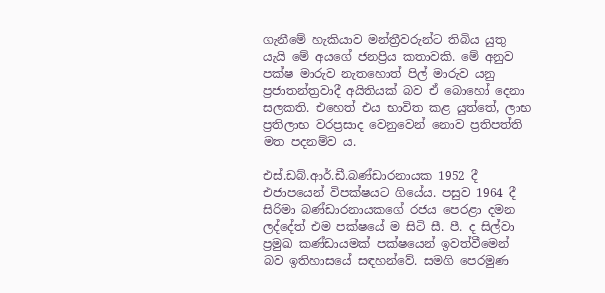ගැනීමේ හැකියාව මන්ත්‍රීවරුන්ට තිබිය යුතු යැයි මේ අයගේ ජනප්‍රිය කතාවකි. මේ අනුව පක්ෂ මාරුව නැතහොත් පිල් මාරුව යනු ප්‍රජාතන්ත්‍රවාදී අයිතියක් බව ඒ බොහෝ දෙනා සලකති. එහෙත් එය භාවිත කළ යුත්තේ, ලාභ ප්‍රතිලාභ වරප්‍රසාද වෙනුවෙන් නොව ප්‍රතිපත්ති මත පදනම්ව ය.

එස්.ඩබ්.ආර්.ඩී.බණ්ඩාරනායක 1952 දී එජාපයෙන් විපක්ෂයට ගියේය. පසුව 1964 දී සිරිමා බණ්ඩාරනායකගේ රජය පෙරළා දමන ලද්දේත් එම පක්ෂයේ ම සිටි සී. පී. ද සිල්වා ප්‍රමුඛ කණ්ඩායමක් පක්ෂයෙන් ඉවත්වීමෙන් බව ඉතිහාසයේ සඳහන්වේ. සමගි පෙරමුණ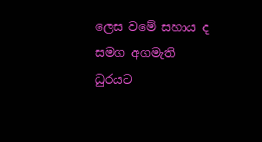ලෙස වමේ සහාය ද සමග අගමැති ධුරයට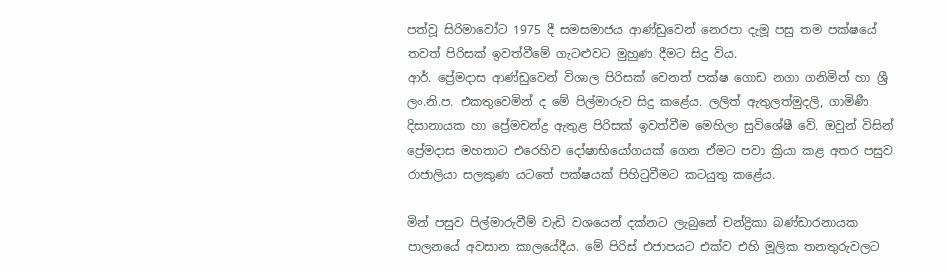පත්වූ සිරිමාවෝට 1975 දී සමසමාජය ආණ්ඩුවෙන් නෙරපා දැමූ පසු තම පක්ෂයේ තවත් පිරිසක් ඉවත්වීමේ ගැටළුවට මුහුණ දීමට සිදු විය.
ආර්. ප්‍රේමදාස ආණ්ඩුවෙන් විශාල පිරිසක් වෙනත් පක්ෂ ගොඩ නගා ගනිමින් හා ශ්‍රී ලං.නි.ප. එකතුවෙමින් ද මේ පිල්මාරුව සිදු කළේය. ලලිත් ඇතුලත්මුදලි, ගාමිණී දිසානායක හා ප්‍රේමචන්ද්‍ර ඇතුළ පිරිසක් ඉවත්වීම මෙහිලා සුවිශේෂී වේ. ඔවුන් විසින් ප්‍රේමදාස මහතාට එරෙහිව දෝෂාභියෝගයක් ගෙන ඒමට පවා ක්‍රියා කළ අතර පසුව රාජාලියා සලකුණ යටතේ පක්ෂයක් පිහිටුවීමට කටයුතු කළේය.

මින් පසුව පිල්මාරුවීම් වැඩි වශයෙන් දක්නට ලැබුනේ චන්ද්‍රිකා බණ්ඩාරනායක පාලනයේ අවසාන කාලයේදීය. මේ පිරිස් එජාපයට එක්ව එහි මූලික තනතුරුවලට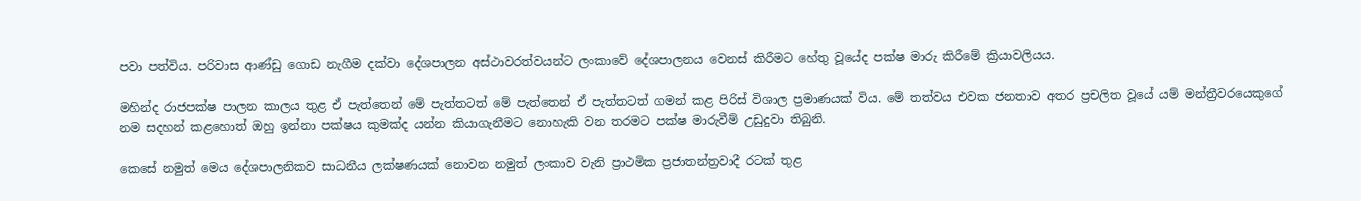පවා පත්විය. පරිවාස ආණ්ඩු ගොඩ නැගීම දක්වා දේශපාලන අස්ථාවරත්වයන්ට ලංකාවේ දේශපාලනය වෙනස් කිරීමට හේතු වූයේද පක්ෂ මාරු කිරීමේ ක්‍රියාවලියය.

මහින්ද රාජපක්ෂ පාලන කාලය තුළ ඒ පැත්තෙන් මේ පැත්තටත් මේ පැත්තෙන් ඒ පැත්තටත් ගමන් කළ පිරිස් විශාල ප්‍රමාණයක් විය. මේ තත්වය එවක ජනතාව අතර ප්‍රචලිත වූයේ යම් මන්ත්‍රීවරයෙකුගේ නම සදහන් කළහොත් ඔහු ඉන්නා පක්ෂය කුමක්ද යන්න කියාගැනීමට නොහැකි වන තරමට පක්ෂ මාරුවීම් උඩුදුවා තිබුනි.

කෙසේ නමුත් මෙය දේශපාලනිකව සාධනීය ලක්ෂණයක් නොවන නමුත් ලංකාව වැනි ප්‍රාථමික ප්‍රජාතන්ත්‍රවාදී රටක් තුළ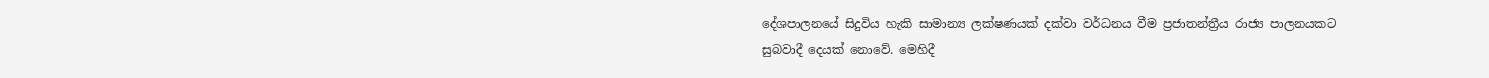දේශපාලනයේ සිදුවිය හැකි සාමාන්‍ය ලක්ෂණයක් දක්වා වර්ධනය වීම ප්‍රජාතන්ත්‍රීය රාජ්‍ය පාලනයකට සුබවාදී දෙයක් නොවේ. මෙහිදී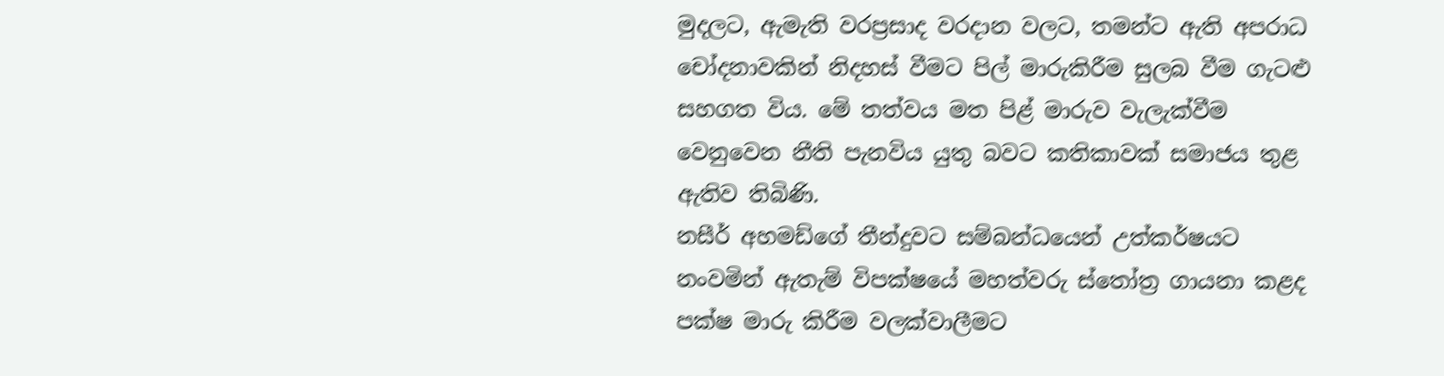මුදලට, ඇමැති වරප්‍රසාද වරදාන වලට, තමන්ට ඇති අපරාධ චෝදනාවකින් නිදහස් වීමට පිල් මාරුකිරීම සුලබ වීම ගැටළු සහගත විය. මේ තත්වය මත පිළ් මාරුව වැලැක්වීම වෙනුවෙන නීති පැනවිය යුතු බවට කතිකාවක් සමාජය තුළ ඇතිව තිබිණි.
නසීර් අහමඩ්ගේ තීන්දුවට සම්බන්ධයෙන් උත්කර්ෂයට නංවමින් ඇතැම් විපක්ෂයේ මහත්වරු ස්තෝත්‍ර ගායනා කළද පක්ෂ මාරු කිරීම වලක්වාලීමට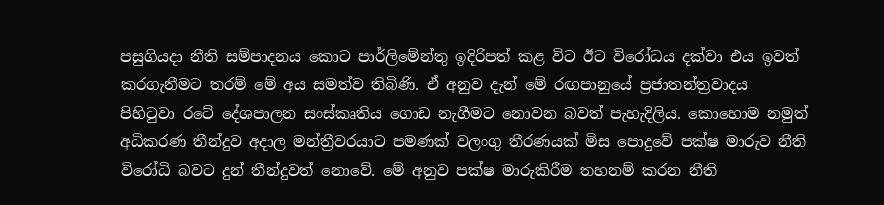පසුගියදා නීති සම්පාදනය කොට පාර්ලිමේන්තු ඉදිරිපත් කළ විට ඊට විරෝධය දක්වා එය ඉවත් කරගැනීමට තරම් මේ අය සමත්ව තිබිණි. ඒ අනුව දැන් මේ රඟපානුයේ ප්‍රජාතන්ත්‍රවාදය පිහිටුවා රටේ දේශපාලන සංස්කෘතිය ගොඩ නැගීමට නොවන බවත් පැහැදිලිය. කොහොම නමුත් අධිකරණ තීන්දුව අදාල මන්ත්‍රීවරයාට පමණක් වලංගු තීරණයක් මිස පොදුවේ පක්ෂ මාරුව නීති විරෝධි බවට දුන් තීන්දුවත් නොවේ. මේ අනුව පක්ෂ මාරුකිරීම තහනම් කරන නීති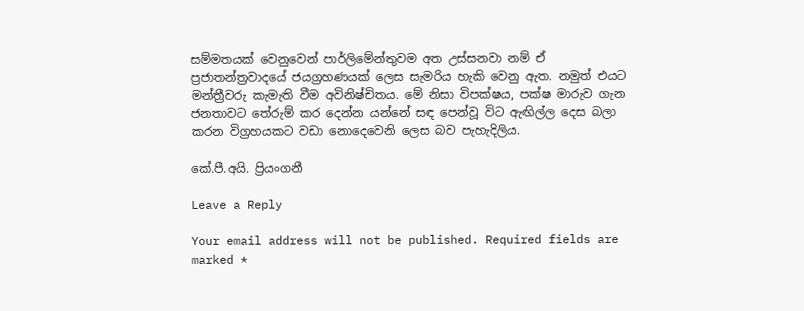සම්මතයක් වෙනුවෙන් පාර්ලිමේන්තුවම අත උස්සනවා නම් ඒ ප්‍රජාතන්ත්‍රවාදයේ ජයග්‍රහණයක් ලෙස සැමරිය හැකි වෙනු ඇත. නමුත් එයට මන්ත්‍රීවරු කැමැති වීම අවිනිෂ්චිතය. මේ නිසා විපක්ෂය, පක්ෂ මාරුව ගැන ජනතාවට තේරුම් කර දෙන්න යන්නේ සඳ පෙන්වූ විට ඇඟිල්ල දෙස බලා කරන විග්‍රහයකට වඩා නොදෙවෙනි ලෙස බව පැහැදිලිය.

කේ.පී.අයි. ප්‍රියංගනී

Leave a Reply

Your email address will not be published. Required fields are marked *